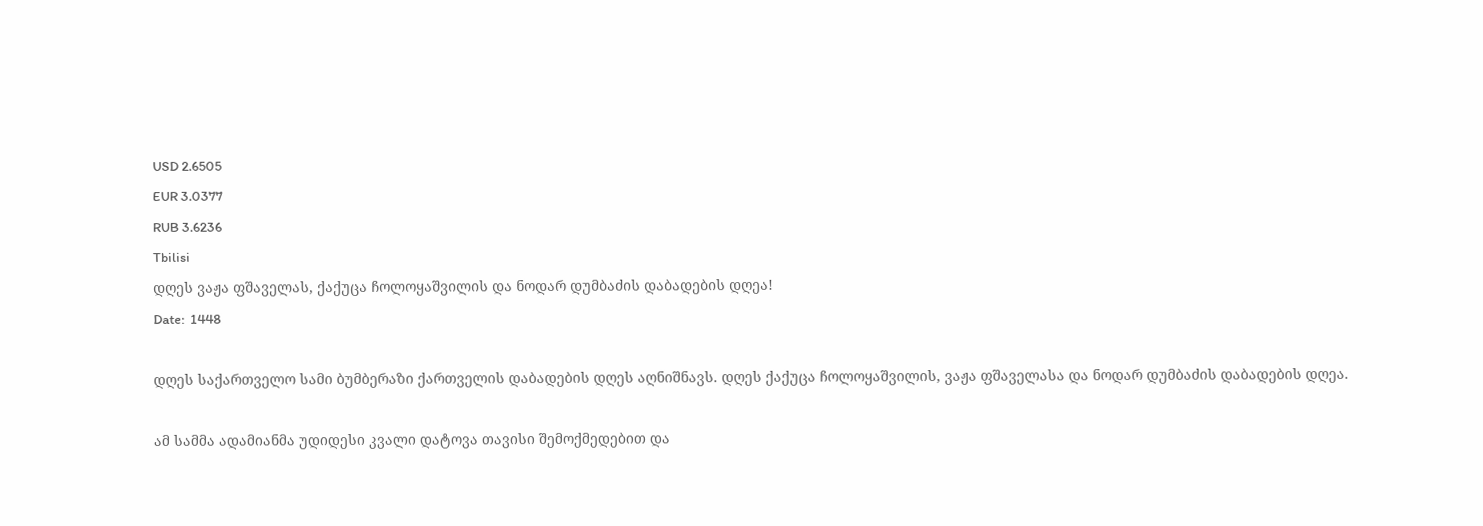USD 2.6505
EUR 3.0377
RUB 3.6236
Tbilisi
დღეს ვაჟა ფშაველას, ქაქუცა ჩოლოყაშვილის და ნოდარ დუმბაძის დაბადების დღეა!
Date:  1448

დღეს საქართველო სამი ბუმბერაზი ქართველის დაბადების დღეს აღნიშნავს. დღეს ქაქუცა ჩოლოყაშვილის, ვაჟა ფშაველასა და ნოდარ დუმბაძის დაბადების დღეა.

ამ სამმა ადამიანმა უდიდესი კვალი დატოვა თავისი შემოქმედებით და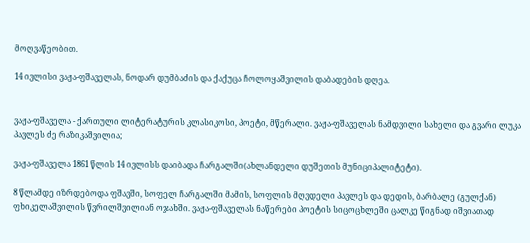მოღვაწეობით.

14 ივლისი ვაჟა-ფშაველას, ნოდარ დუმბაძის და ქაქუცა ჩოლოყაშვილის დაბადების დღეა.


ვაჟა-ფშაველა - ქართული ლიტერატურის კლასიკოსი, პოეტი, მწერალი. ვაჟა-ფშაველას ნამდვილი სახელი და გვარი ლუკა პავლეს ძე რაზიკაშვილია;

ვაჟა-ფშაველა 1861 წლის 14 ივლისს დაიბადა ჩარგალში(ახლანდელი დუშეთის მუნიციპალიტეტი).

8 წლამდე იზრდებოდა ფშავში, სოფელ ჩარგალში მამის, სოფლის მღვდელი პავლეს და დედის, ბარბალე (გულქან) ფხიკელაშვილის წვრილშვილიან ოჯახში. ვაჟა-ფშაველას ნაწერები პოეტის სიცოცხლეში ცალკე წიგნად იშვიათად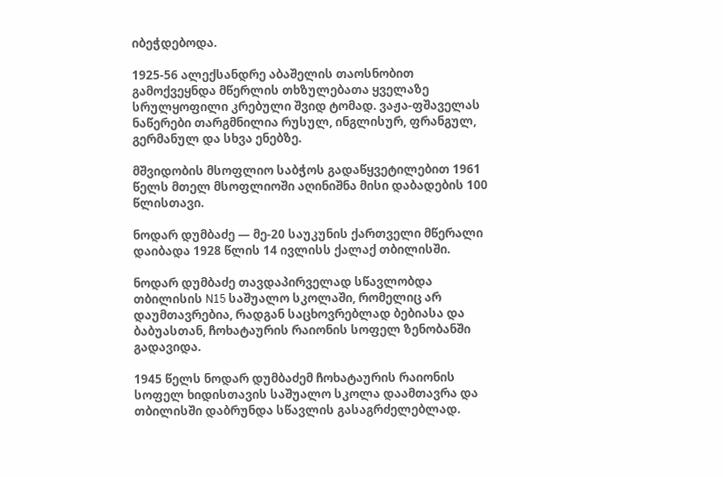იბეჭდებოდა.

1925-56 ალექსანდრე აბაშელის თაოსნობით გამოქვეყნდა მწერლის თხზულებათა ყველაზე სრულყოფილი კრებული შვიდ ტომად. ვაჟა-ფშაველას ნაწერები თარგმნილია რუსულ, ინგლისურ, ფრანგულ, გერმანულ და სხვა ენებზე.

მშვიდობის მსოფლიო საბჭოს გადაწყვეტილებით 1961 წელს მთელ მსოფლიოში აღინიშნა მისი დაბადების 100 წლისთავი.

ნოდარ დუმბაძე — მე-20 საუკუნის ქართველი მწერალი დაიბადა 1928 წლის 14 ივლისს ქალაქ თბილისში.

ნოდარ დუმბაძე თავდაპირველად სწავლობდა თბილისის N15 საშუალო სკოლაში, რომელიც არ დაუმთავრებია, რადგან საცხოვრებლად ბებიასა და ბაბუასთან, ჩოხატაურის რაიონის სოფელ ზენობანში გადავიდა.

1945 წელს ნოდარ დუმბაძემ ჩოხატაურის რაიონის სოფელ ხიდისთავის საშუალო სკოლა დაამთავრა და თბილისში დაბრუნდა სწავლის გასაგრძელებლად.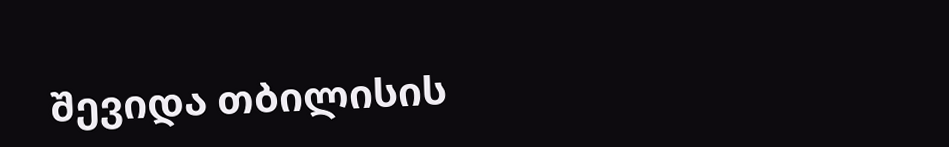შევიდა თბილისის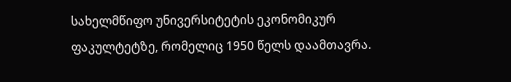სახელმწიფო უნივერსიტეტის ეკონომიკურ ფაკულტეტზე, რომელიც 1950 წელს დაამთავრა.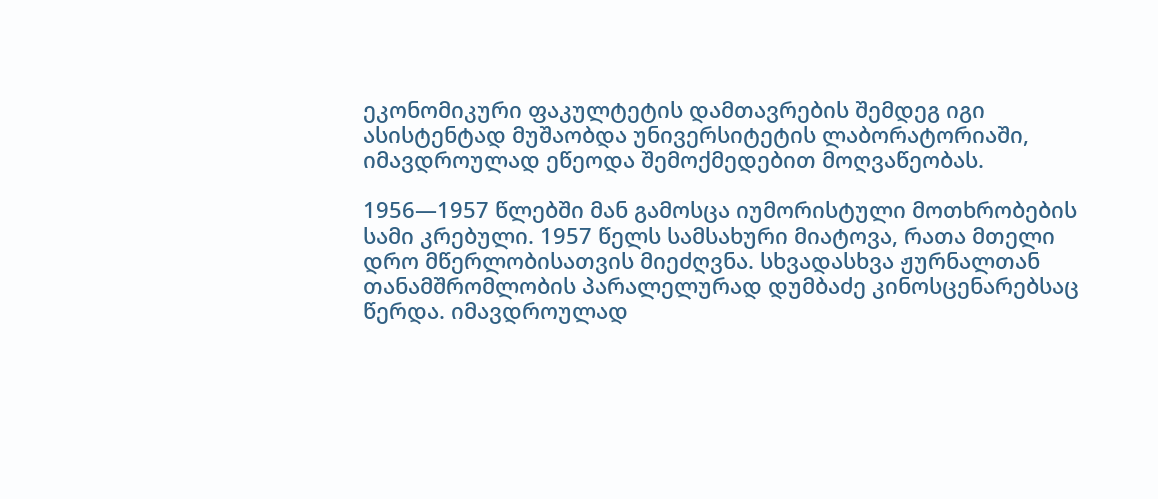ეკონომიკური ფაკულტეტის დამთავრების შემდეგ იგი ასისტენტად მუშაობდა უნივერსიტეტის ლაბორატორიაში, იმავდროულად ეწეოდა შემოქმედებით მოღვაწეობას.

1956—1957 წლებში მან გამოსცა იუმორისტული მოთხრობების სამი კრებული. 1957 წელს სამსახური მიატოვა, რათა მთელი დრო მწერლობისათვის მიეძღვნა. სხვადასხვა ჟურნალთან თანამშრომლობის პარალელურად დუმბაძე კინოსცენარებსაც წერდა. იმავდროულად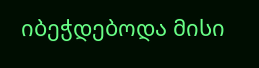იბეჭდებოდა მისი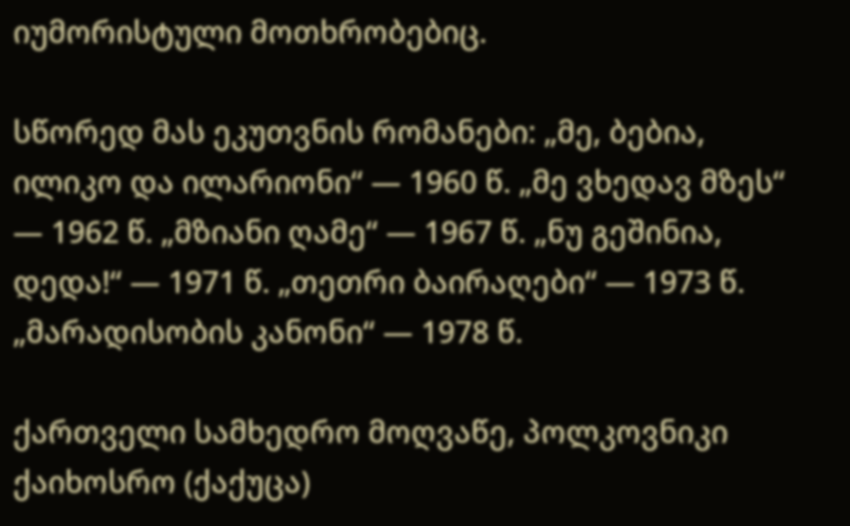იუმორისტული მოთხრობებიც.

სწორედ მას ეკუთვნის რომანები: „მე, ბებია, ილიკო და ილარიონი“ — 1960 წ. „მე ვხედავ მზეს“ — 1962 წ. „მზიანი ღამე“ — 1967 წ. „ნუ გეშინია, დედა!“ — 1971 წ. „თეთრი ბაირაღები“ — 1973 წ. „მარადისობის კანონი“ — 1978 წ.

ქართველი სამხედრო მოღვაწე, პოლკოვნიკი ქაიხოსრო (ქაქუცა)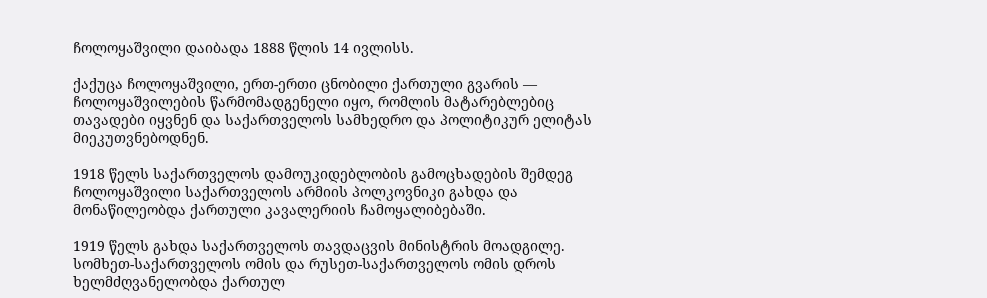ჩოლოყაშვილი დაიბადა 1888 წლის 14 ივლისს.

ქაქუცა ჩოლოყაშვილი, ერთ-ერთი ცნობილი ქართული გვარის — ჩოლოყაშვილების წარმომადგენელი იყო, რომლის მატარებლებიც თავადები იყვნენ და საქართველოს სამხედრო და პოლიტიკურ ელიტას მიეკუთვნებოდნენ.

1918 წელს საქართველოს დამოუკიდებლობის გამოცხადების შემდეგ ჩოლოყაშვილი საქართველოს არმიის პოლკოვნიკი გახდა და მონაწილეობდა ქართული კავალერიის ჩამოყალიბებაში.

1919 წელს გახდა საქართველოს თავდაცვის მინისტრის მოადგილე. სომხეთ-საქართველოს ომის და რუსეთ-საქართველოს ომის დროს ხელმძღვანელობდა ქართულ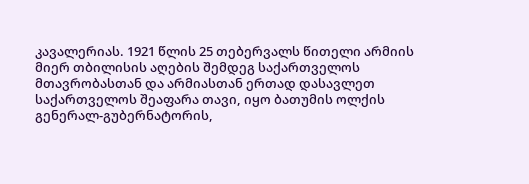კავალერიას. 1921 წლის 25 თებერვალს წითელი არმიის მიერ თბილისის აღების შემდეგ საქართველოს მთავრობასთან და არმიასთან ერთად დასავლეთ საქართველოს შეაფარა თავი, იყო ბათუმის ოლქის გენერალ-გუბერნატორის,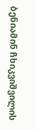ბენიამინ ჩხიკვიშვილის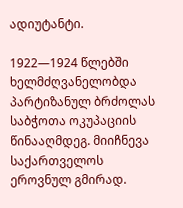ადიუტანტი.

1922—1924 წლებში ხელმძღვანელობდა პარტიზანულ ბრძოლას საბჭოთა ოკუპაციის წინააღმდეგ. მიიჩნევა საქართველოს ეროვნულ გმირად.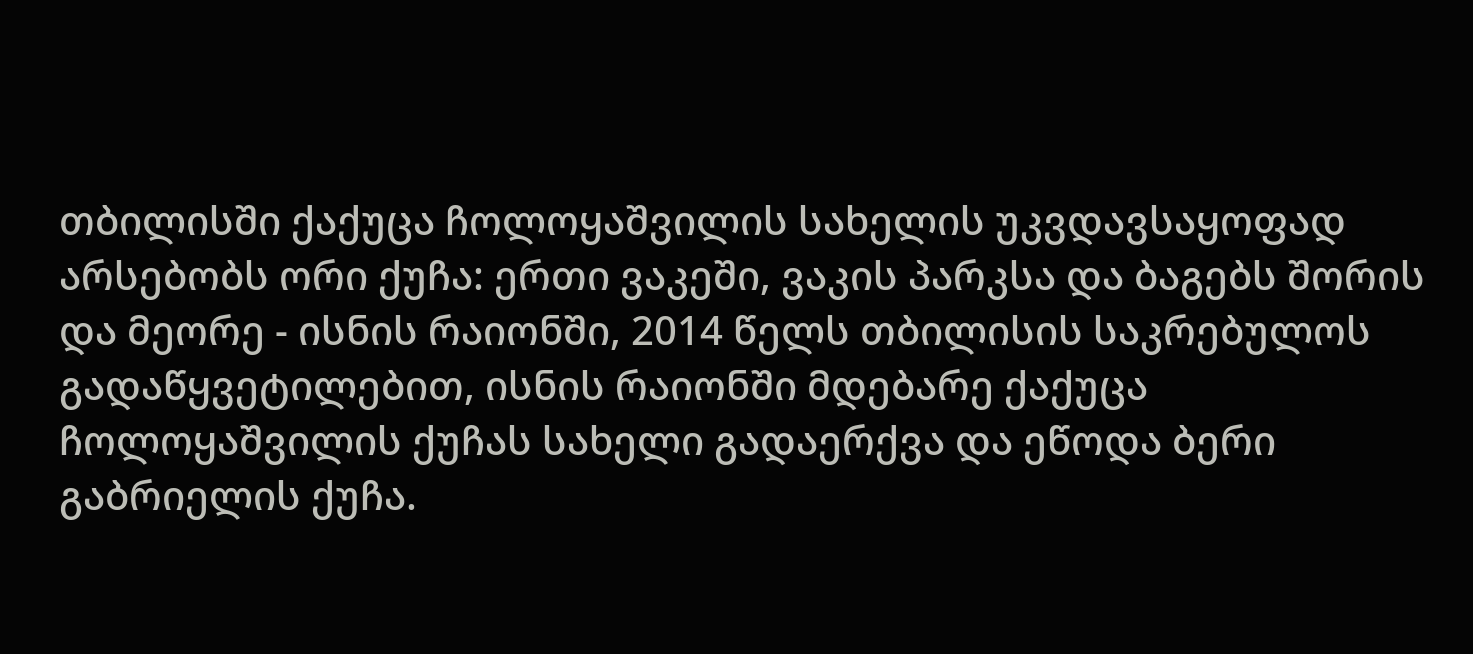თბილისში ქაქუცა ჩოლოყაშვილის სახელის უკვდავსაყოფად არსებობს ორი ქუჩა: ერთი ვაკეში, ვაკის პარკსა და ბაგებს შორის და მეორე - ისნის რაიონში, 2014 წელს თბილისის საკრებულოს გადაწყვეტილებით, ისნის რაიონში მდებარე ქაქუცა ჩოლოყაშვილის ქუჩას სახელი გადაერქვა და ეწოდა ბერი გაბრიელის ქუჩა.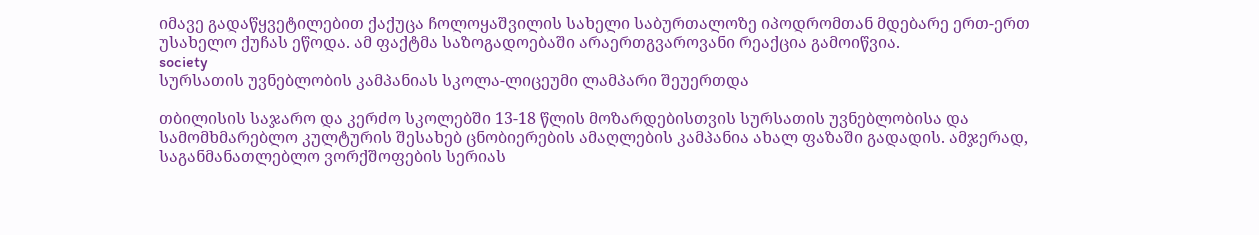იმავე გადაწყვეტილებით ქაქუცა ჩოლოყაშვილის სახელი საბურთალოზე იპოდრომთან მდებარე ერთ-ერთ უსახელო ქუჩას ეწოდა. ამ ფაქტმა საზოგადოებაში არაერთგვაროვანი რეაქცია გამოიწვია.
society
სურსათის უვნებლობის კამპანიას სკოლა-ლიცეუმი ლამპარი შეუერთდა

თბილისის საჯარო და კერძო სკოლებში 13-18 წლის მოზარდებისთვის სურსათის უვნებლობისა და სამომხმარებლო კულტურის შესახებ ცნობიერების ამაღლების კამპანია ახალ ფაზაში გადადის. ამჯერად, საგანმანათლებლო ვორქშოფების სერიას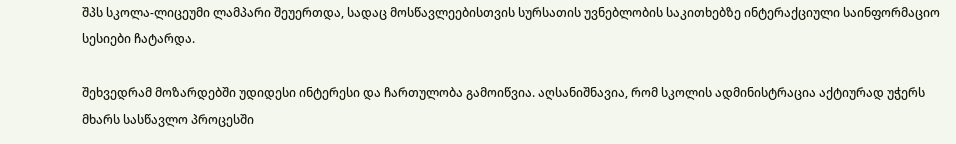შპს სკოლა-ლიცეუმი ლამპარი შეუერთდა, სადაც მოსწავლეებისთვის სურსათის უვნებლობის საკითხებზე ინტერაქციული საინფორმაციო სესიები ჩატარდა.

შეხვედრამ მოზარდებში უდიდესი ინტერესი და ჩართულობა გამოიწვია. აღსანიშნავია, რომ სკოლის ადმინისტრაცია აქტიურად უჭერს მხარს სასწავლო პროცესში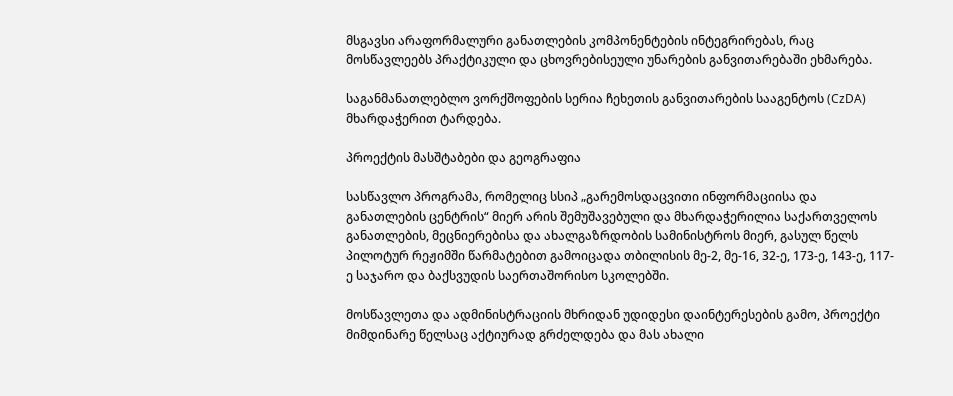მსგავსი არაფორმალური განათლების კომპონენტების ინტეგრირებას, რაც მოსწავლეებს პრაქტიკული და ცხოვრებისეული უნარების განვითარებაში ეხმარება.

საგანმანათლებლო ვორქშოფების სერია ჩეხეთის განვითარების სააგენტოს (CzDA) მხარდაჭერით ტარდება.

პროექტის მასშტაბები და გეოგრაფია

სასწავლო პროგრამა, რომელიც სსიპ „გარემოსდაცვითი ინფორმაციისა და განათლების ცენტრის“ მიერ არის შემუშავებული და მხარდაჭერილია საქართველოს განათლების, მეცნიერებისა და ახალგაზრდობის სამინისტროს მიერ, გასულ წელს პილოტურ რეჟიმში წარმატებით გამოიცადა თბილისის მე-2, მე-16, 32-ე, 173-ე, 143-ე, 117-ე საჯარო და ბაქსვუდის საერთაშორისო სკოლებში.

მოსწავლეთა და ადმინისტრაციის მხრიდან უდიდესი დაინტერესების გამო, პროექტი მიმდინარე წელსაც აქტიურად გრძელდება და მას ახალი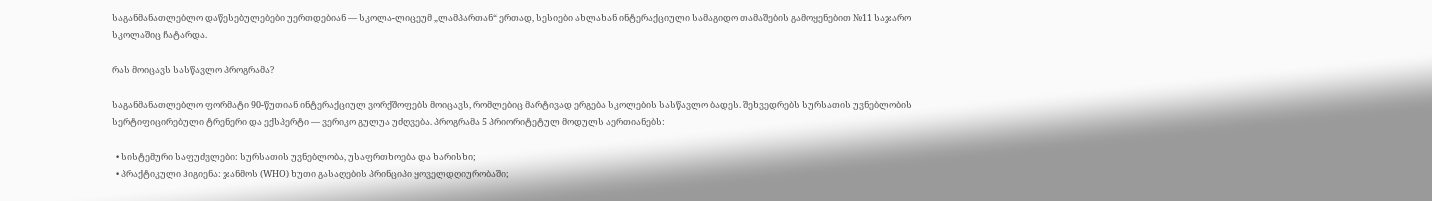საგანმანათლებლო დაწესებულებები უერთდებიან — სკოლა-ლიცეუმ „ლამპართან“ ერთად, სესიები ახლახან ინტერაქციული სამაგიდო თამაშების გამოყენებით №11 საჯარო სკოლაშიც ჩატარდა.

რას მოიცავს სასწავლო პროგრამა?

საგანმანათლებლო ფორმატი 90-წუთიან ინტერაქციულ ვორქშოფებს მოიცავს, რომლებიც მარტივად ერგება სკოლების სასწავლო ბადეს. შეხვედრებს სურსათის უვნებლობის სერტიფიცირებული ტრენერი და ექსპერტი — ვერიკო გულუა უძღვება. პროგრამა 5 პრიორიტეტულ მოდულს აერთიანებს:

  • სისტემური საფუძვლები: სურსათის უვნებლობა, უსაფრთხოება და ხარისხი;
  • პრაქტიკული ჰიგიენა: ჯანმოს (WHO) ხუთი გასაღების პრინციპი ყოველდღიურობაში;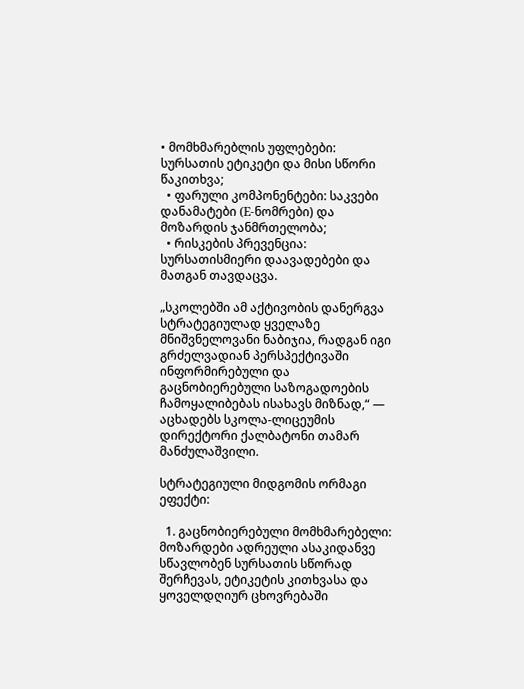• მომხმარებლის უფლებები: სურსათის ეტიკეტი და მისი სწორი წაკითხვა;
  • ფარული კომპონენტები: საკვები დანამატები (E-ნომრები) და მოზარდის ჯანმრთელობა;
  • რისკების პრევენცია: სურსათისმიერი დაავადებები და მათგან თავდაცვა.

„სკოლებში ამ აქტივობის დანერგვა სტრატეგიულად ყველაზე მნიშვნელოვანი ნაბიჯია, რადგან იგი გრძელვადიან პერსპექტივაში ინფორმირებული და გაცნობიერებული საზოგადოების ჩამოყალიბებას ისახავს მიზნად,“ — აცხადებს სკოლა-ლიცეუმის დირექტორი ქალბატონი თამარ მანძულაშვილი.

სტრატეგიული მიდგომის ორმაგი ეფექტი:

  1. გაცნობიერებული მომხმარებელი: მოზარდები ადრეული ასაკიდანვე სწავლობენ სურსათის სწორად შერჩევას, ეტიკეტის კითხვასა და ყოველდღიურ ცხოვრებაში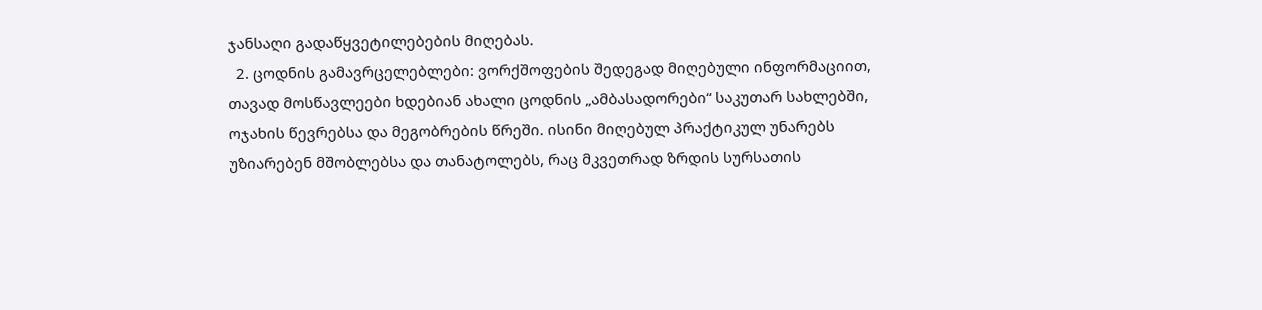ჯანსაღი გადაწყვეტილებების მიღებას.
  2. ცოდნის გამავრცელებლები: ვორქშოფების შედეგად მიღებული ინფორმაციით, თავად მოსწავლეები ხდებიან ახალი ცოდნის „ამბასადორები“ საკუთარ სახლებში, ოჯახის წევრებსა და მეგობრების წრეში. ისინი მიღებულ პრაქტიკულ უნარებს უზიარებენ მშობლებსა და თანატოლებს, რაც მკვეთრად ზრდის სურსათის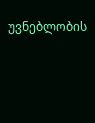უვნებლობის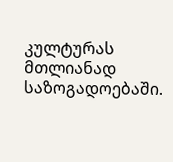კულტურას მთლიანად საზოგადოებაში.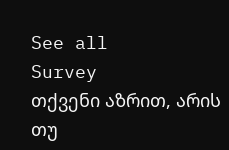See all
Survey
თქვენი აზრით, არის თუ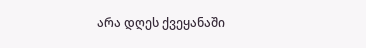არა დღეს ქვეყანაში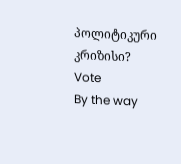პოლიტიკური კრიზისი?
Vote
By the way